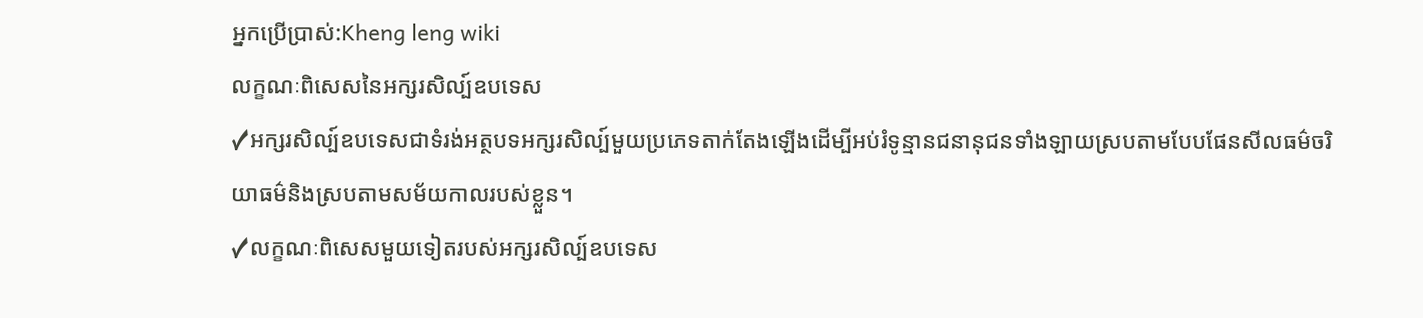អ្នកប្រើប្រាស់:Kheng leng wiki
លក្ខណៈពិសេសនៃអក្សរសិល្ប៍ឧបទេស
✓អក្សរសិល្ប៍ឧបទេសជាទំរង់អត្ថបទអក្សរសិល្ប៍មួយប្រភេទតាក់តែងឡើងដើម្បីអប់រំទូន្មានជនានុជនទាំងឡាយស្របតាមបែបផែនសីលធម៌ចរិយាធម៌និងស្របតាមសម័យកាលរបស់ខ្លួន។
✓លក្ខណៈពិសេសមួយទៀតរបស់អក្សរសិល្ប៍ឧបទេស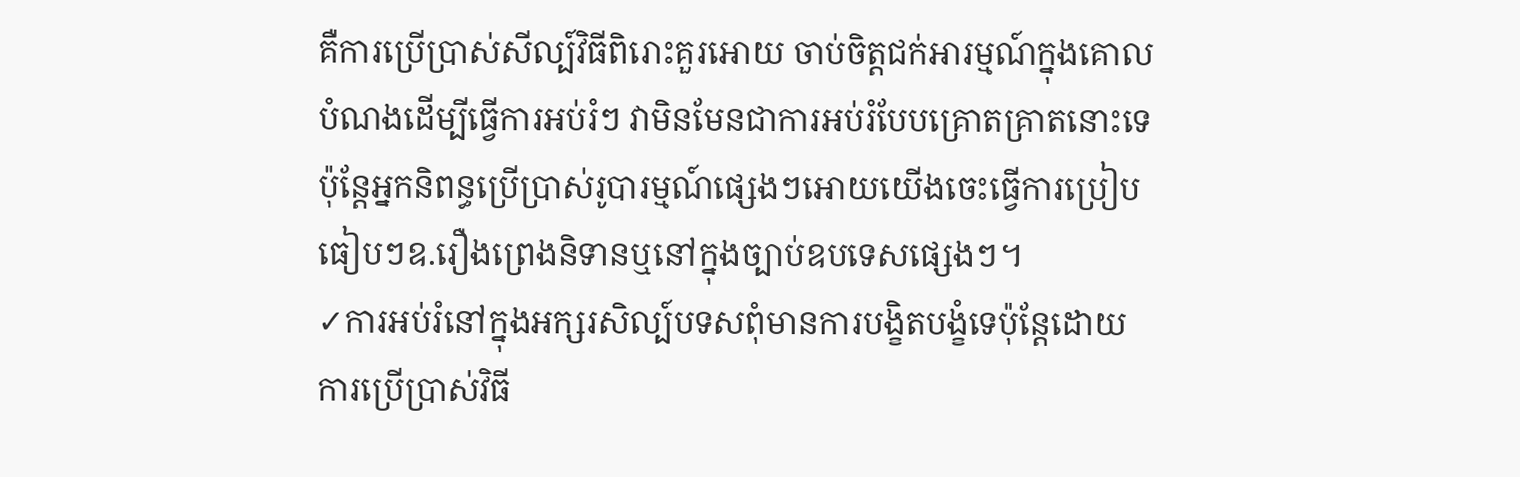គឺការប្រើប្រាស់សីល្ប៍វិធីពិរោះគួរអោយ ចាប់ចិត្តជក់អារម្មណ៍ក្នុងគោលបំណងដើម្បីធ្វើការអប់រំៗ វាមិនមែនជាការអប់រំបែបគ្រោតគ្រាតនោះទេប៉ុន្តែអ្នកនិពន្ធប្រើប្រាស់រូបារម្មណ៍ផ្សេងៗអោយយើងចេះធ្វើការប្រៀបធៀបៗឧ.រឿងព្រេងនិទានឬនៅក្នុងច្បាប់ឧបទេសផ្សេងៗ។
✓ការអប់រំនៅក្នុងអក្សរសិល្ប៍បទសពុំមានការបង្ខិតបង្ខំទេប៉ុន្តែដោយការប្រើប្រាស់វិធី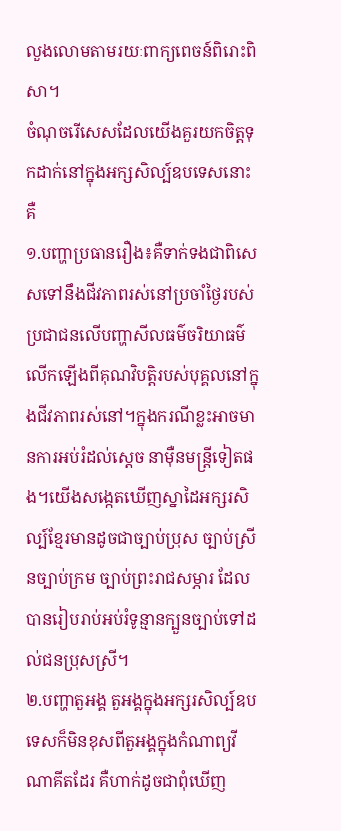លួងលោមតាមរយៈពាក្យពេចន៍ពិរោះពិសា។
ចំណុចរើសេសដែលយើងគួរយកចិត្តទុកដាក់នៅក្នុងអក្សសិល្ប៍ឧបទេសនោះគឺ
១.បញ្ហាប្រធានរឿង៖គឺទាក់ទងជាពិសេសទៅនឹងជីវភាពរស់នៅប្រចាំថ្ងៃរបស់ប្រជាជនលើបញ្ហាសីលធម៌ចរិយាធម៌ លើកឡើងពីគុណវិបត្តិរបស់បុគ្គលនៅក្នុងជីវភាពរស់នៅ។ក្នុងករណីខ្លះអាចមានការអប់រំដល់ស្ដេច នាម៉ឺនមន្ត្រីទៀតផង។យើងសង្កេតឃើញស្នាដៃអក្សរសិល្ប៍ខ្មែរមានដូចជាច្បាប់ប្រុស ច្បាប់ស្រីនច្បាប់ក្រម ច្បាប់ព្រះរាជសម្ភារ ដែលបានរៀបរាប់អប់រំទូន្មានក្បួនច្បាប់ទៅដល់ជនប្រុសស្រី។
២.បញ្ហាតួអង្គ តួអង្គក្នុងអក្សរសិល្ប៍ឧបទេសក៏មិនខុសពីតួអង្គក្នុងកំណាព្យវីណាគីតដែរ គឺហាក់ដូចជាពុំឃើញ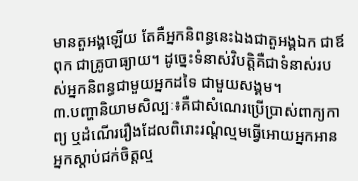មានតួអង្គឡើយ តែគឺអ្នកនិពន្ធនេះឯងជាតួអង្គឯក ជាឪពុក ជាគ្រូបាធ្យាយ។ ដូច្នេះទំនាស់វិបត្តិគឺជាទំនាស់របស់អ្នកនិពន្ធជាមួយអ្នកដទៃ ជាមួយសង្គម។
៣.បញ្ហានិយាមសិល្បៈ៖គឺជាសំណេរប្រើប្រាស់ពាក្យកាព្យ ឬដំណើររឿងដែលពិរោះរណ្ដំល្មមធ្វើអោយអ្នកអានអ្នកស្តាប់ជក់ចិត្តល្ម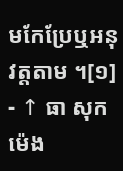មកែប្រែឬអនុវត្តតាម ។[១]
- ↑ ធា សុកម៉េង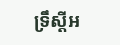ទ្រឹស្តីអ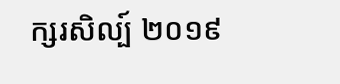ក្សរសិល្ប៍ ២០១៩